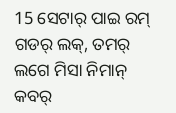15 ସେଟାର୍ ପାଇ ରମ୍ ଗଡର୍ ଲକ୍, ତମର୍ ଲଗେ ମିସା ନିମାନ୍ କବର୍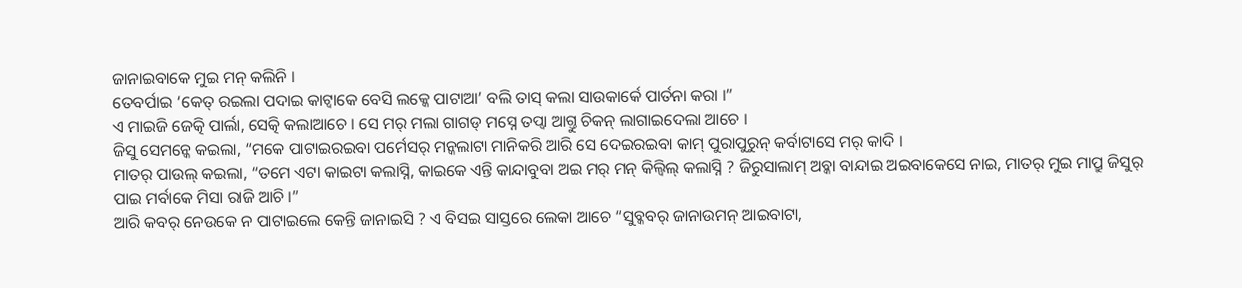ଜାନାଇବାକେ ମୁଇ ମନ୍ କଲିନି ।
ତେବର୍ପାଇ ‘କେତ୍ ରଇଲା ପଦାଇ କାଟ୍ବାକେ ବେସି ଲକ୍କେ ପାଟାଆ’ ବଲି ତାସ୍ କଲା ସାଉକାର୍କେ ପାର୍ତନା କରା ।”
ଏ ମାଇଜି ଜେତ୍କି ପାର୍ଲା, ସେତ୍କି କଲାଆଚେ । ସେ ମର୍ ମଲା ଗାଗଡ୍ ମସ୍ନେ ତପ୍ବା ଆଗ୍ତୁ ଚିକନ୍ ଲାଗାଇଦେଲା ଆଚେ ।
ଜିସୁ ସେମନ୍କେ କଇଲା, “ମକେ ପାଟାଇରଇବା ପର୍ମେସର୍ ମନ୍କଲାଟା ମାନିକରି ଆରି ସେ ଦେଇରଇବା କାମ୍ ପୁରାପୁରୁନ୍ କର୍ବାଟାସେ ମର୍ କାଦି ।
ମାତର୍ ପାଉଲ୍ କଇଲା, “ତମେ ଏଟା କାଇଟା କଲାସ୍ନି, କାଇକେ ଏନ୍ତି କାନ୍ଦାବୁବା ଅଇ ମର୍ ମନ୍ କିଲ୍ବିଲ୍ କଲାସ୍ନି ? ଜିରୁସାଲାମ୍ ଅବ୍କା ବାନ୍ଦାଇ ଅଇବାକେସେ ନାଇ, ମାତର୍ ମୁଇ ମାପ୍ରୁ ଜିସୁର୍ ପାଇ ମର୍ବାକେ ମିସା ରାଜି ଆଚି ।”
ଆରି କବର୍ ନେଉକେ ନ ପାଟାଇଲେ କେନ୍ତି ଜାନାଇସି ? ଏ ବିସଇ ସାସ୍ତରେ ଲେକା ଆଚେ “ସୁବ୍କବର୍ ଜାନାଉମନ୍ ଆଇବାଟା,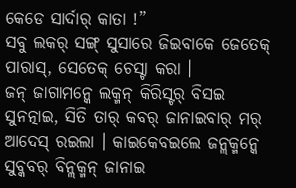କେଡେ ସାର୍ଦାର୍ କାତା !”
ସବୁ ଲକର୍ ସଙ୍ଗ୍ ସୁସାରେ ଜିଇବାକେ ଜେତେକ୍ ପାରାସ୍, ସେତେକ୍ ଚେସ୍ଟା କରା ।
ଜନ୍ ଜାଗାମନ୍କେ ଲକ୍ମନ୍ କିରିସ୍ଟର୍ ବିସଇ ସୁନତ୍ନାଇ, ସିତି ତାର୍ କବର୍ ଜାନାଇବାର୍ ମର୍ ଆଦେସ୍ ରଇଲା । କାଇକେବଇଲେ ଜନ୍ଲକ୍ମନ୍କେ ସୁବ୍କବର୍ ବିନ୍ଲକ୍ମନ୍ ଜାନାଇ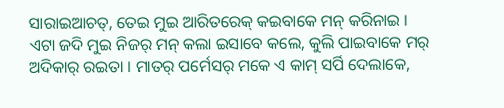ସାରାଇଆଚତ୍, ତେଇ ମୁଇ ଆରିତରେକ୍ କଇବାକେ ମନ୍ କରିନାଇ ।
ଏଟା ଜଦି ମୁଇ ନିଜର୍ ମନ୍ କଲା ଇସାବେ କଲେ, କୁଲି ପାଇବାକେ ମର୍ ଅଦିକାର୍ ରଇତା । ମାତର୍ ପର୍ମେସର୍ ମକେ ଏ କାମ୍ ସର୍ପି ଦେଲାକେ,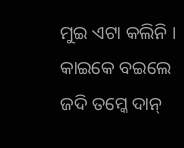ମୁଇ ଏଟା କଲିନି ।
କାଇକେ ବଇଲେ ଜଦି ତମ୍କେ ଦାନ୍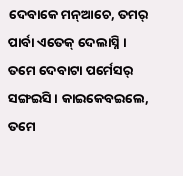ଦେବାକେ ମନ୍ଆଚେ, ତମର୍ ପାର୍ବା ଏତେକ୍ ଦେଲାସ୍ନି । ତମେ ଦେବାଟା ପର୍ମେସର୍ ସଙ୍ଗଇସି । କାଇକେବଇଲେ, ତମେ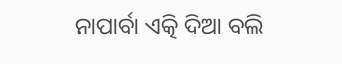ନାପାର୍ବା ଏତ୍କି ଦିଆ ବଲି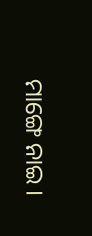ମାଙ୍ଗେ ନାଇ ।